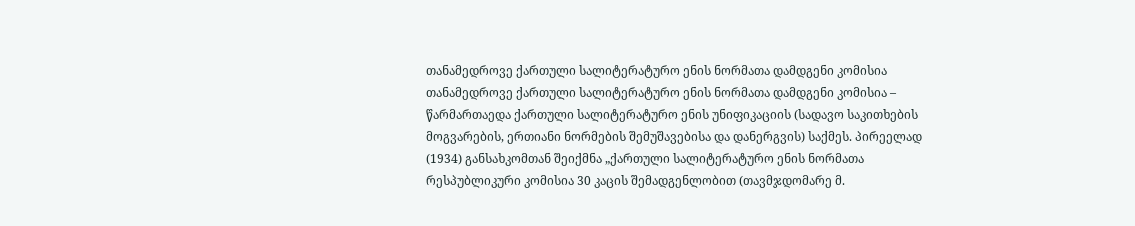თანამედროვე ქართული სალიტერატურო ენის ნორმათა დამდგენი კომისია
თანამედროვე ქართული სალიტერატურო ენის ნორმათა დამდგენი კომისია – წარმართაედა ქართული სალიტერატურო ენის უნიფიკაციის (სადავო საკითხების მოგვარების, ერთიანი ნორმების შემუშავებისა და დანერგვის) საქმეს. პირეელად (1934) განსახკომთან შეიქმნა „ქართული სალიტერატურო ენის ნორმათა რესპუბლიკური კომისია 30 კაცის შემადგენლობით (თავმჯდომარე მ.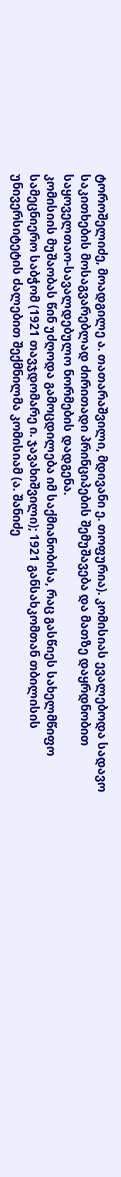ტოროშელიძე, მოადგილე ა. თათარაშვილი, მდივანი ე. თოფურია). კომისიას ევალებოდა სადავო საკითხების მოსაგვარებლად ძირითადი პრინციპების შემუშავება და მათზე დაყრდნობით საყოველთაო-სავალდებულო ნორმების დადგენა.
კომისიის მუშაობას წინ უძღოდა გამოცდილება იმ საქმიანობისა, რაც გასწიეს სახელმწიფო სამეცნიერო საბჭომ (1921 თავჯდომარე ი. ჯავახიშვილი); 1921 განსახკომთან თბილისის უნივერსიტეტის ძალებით შექმნილმა კომისიამ (ა. შანიძე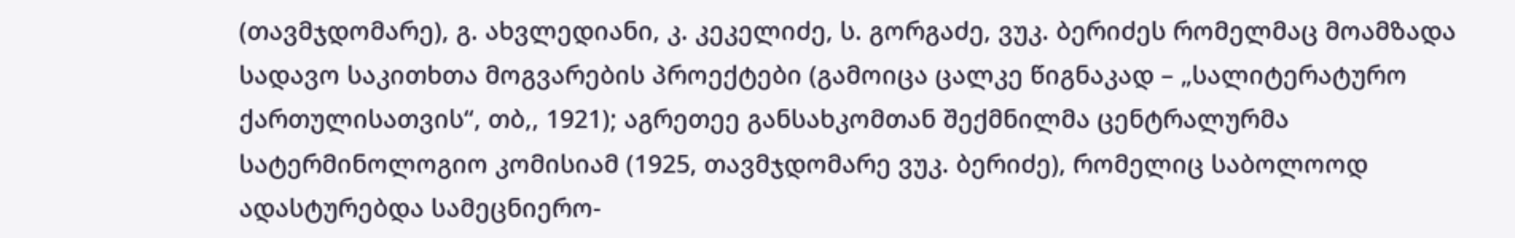(თავმჯდომარე), გ. ახვლედიანი, კ. კეკელიძე, ს. გორგაძე, ვუკ. ბერიძეს რომელმაც მოამზადა სადავო საკითხთა მოგვარების პროექტები (გამოიცა ცალკე წიგნაკად – „სალიტერატურო ქართულისათვის“, თბ,, 1921); აგრეთეე განსახკომთან შექმნილმა ცენტრალურმა სატერმინოლოგიო კომისიამ (1925, თავმჯდომარე ვუკ. ბერიძე), რომელიც საბოლოოდ ადასტურებდა სამეცნიერო-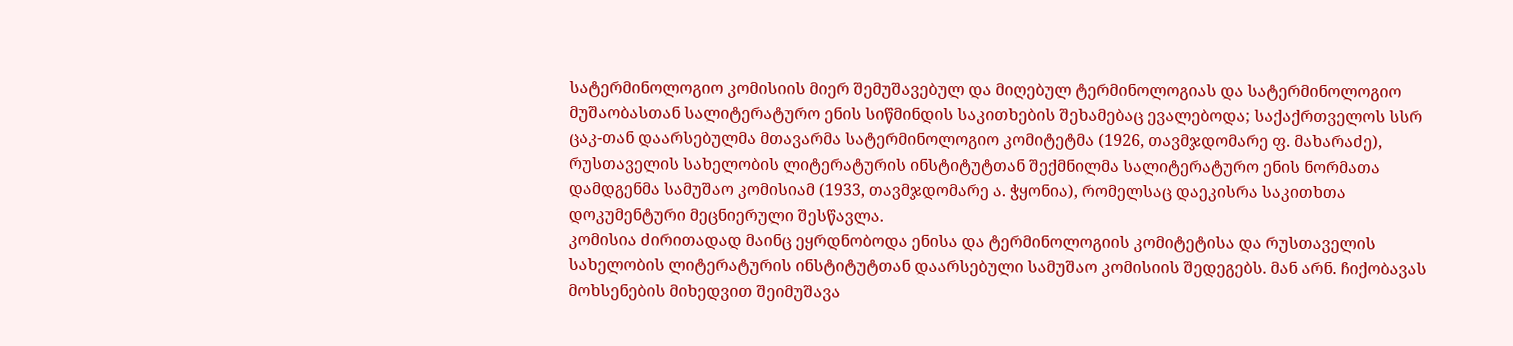სატერმინოლოგიო კომისიის მიერ შემუშავებულ და მიღებულ ტერმინოლოგიას და სატერმინოლოგიო მუშაობასთან სალიტერატურო ენის სიწმინდის საკითხების შეხამებაც ევალებოდა; საქაქრთველოს სსრ ცაკ-თან დაარსებულმა მთავარმა სატერმინოლოგიო კომიტეტმა (1926, თავმჯდომარე ფ. მახარაძე), რუსთაველის სახელობის ლიტერატურის ინსტიტუტთან შექმნილმა სალიტერატურო ენის ნორმათა დამდგენმა სამუშაო კომისიამ (1933, თავმჯდომარე ა. ჭყონია), რომელსაც დაეკისრა საკითხთა დოკუმენტური მეცნიერული შესწავლა.
კომისია ძირითადად მაინც ეყრდნობოდა ენისა და ტერმინოლოგიის კომიტეტისა და რუსთაველის სახელობის ლიტერატურის ინსტიტუტთან დაარსებული სამუშაო კომისიის შედეგებს. მან არნ. ჩიქობავას მოხსენების მიხედვით შეიმუშავა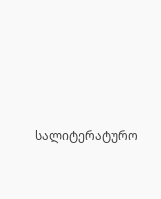სალიტერატურო